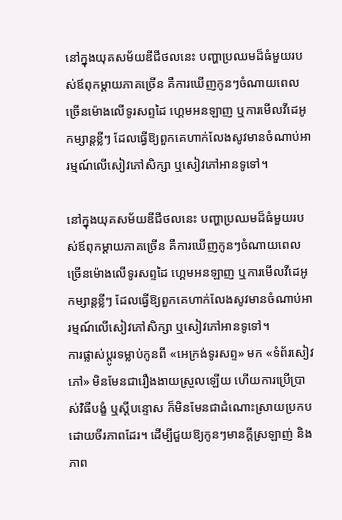នៅក្នុងយុគសម័យឌីជីថលនេះ បញ្ហាប្រឈមដ៏ធំមួយរបស់ឪពុកម្តាយភាគច្រើន គឺការឃើញកូនៗចំណាយពេលច្រើនម៉ោងលើទូរសព្ទដៃ ហ្គេមអនឡាញ ឬការមើលវីដេអូកម្សាន្តខ្លីៗ ដែលធ្វើឱ្យពួកគេហាក់លែងសូវមានចំណាប់អារម្មណ៍លើសៀវភៅសិក្សា ឬសៀវភៅអានទូទៅ។

នៅក្នុងយុគសម័យឌីជីថលនេះ បញ្ហាប្រឈមដ៏ធំមួយរបស់ឪពុកម្តាយភាគច្រើន គឺការឃើញកូនៗចំណាយពេលច្រើនម៉ោងលើទូរសព្ទដៃ ហ្គេមអនឡាញ ឬការមើលវីដេអូកម្សាន្តខ្លីៗ ដែលធ្វើឱ្យពួកគេហាក់លែងសូវមានចំណាប់អារម្មណ៍លើសៀវភៅសិក្សា ឬសៀវភៅអានទូទៅ។
ការផ្លាស់ប្តូរទម្លាប់កូនពី «អេក្រង់ទូរសព្ទ» មក «ទំព័រសៀវភៅ» មិនមែនជារឿងងាយស្រួលឡើយ ហើយការប្រើប្រាស់វិធីបង្ខំ ឬស្តីបន្ទោស ក៏មិនមែនជាដំណោះស្រាយប្រកបដោយចីរភាពដែរ។ ដើម្បីជួយឱ្យកូនៗមានក្តីស្រឡាញ់ និងភាព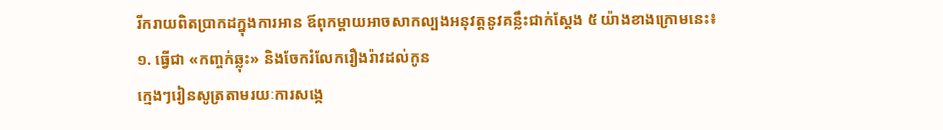រីករាយពិតប្រាកដក្នុងការអាន ឪពុកម្តាយអាចសាកល្បងអនុវត្តនូវគន្លឹះជាក់ស្តែង ៥ យ៉ាងខាងក្រោមនេះ៖
១. ធ្វើជា «កញ្ចក់ឆ្លុះ» និងចែករំលែករឿងរ៉ាវដល់កូន
ក្មេងៗរៀនសូត្រតាមរយៈការសង្កេ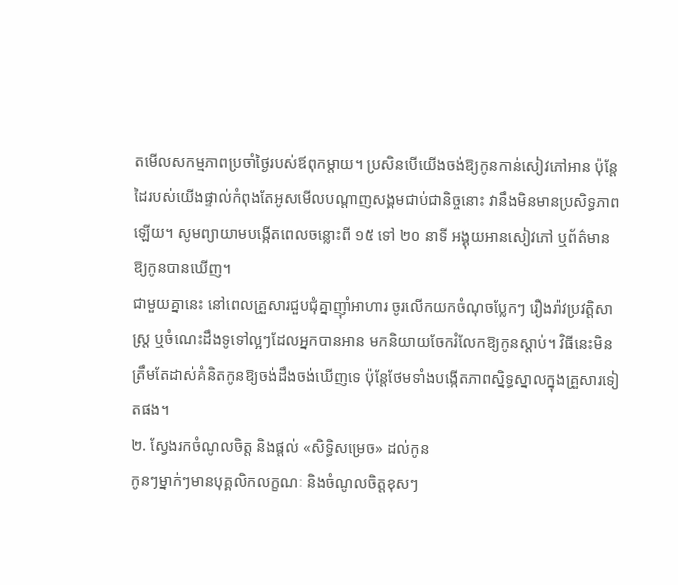តមើលសកម្មភាពប្រចាំថ្ងៃរបស់ឪពុកម្តាយ។ ប្រសិនបើយើងចង់ឱ្យកូនកាន់សៀវភៅអាន ប៉ុន្តែដៃរបស់យើងផ្ទាល់កំពុងតែអូសមើលបណ្តាញសង្គមជាប់ជានិច្ចនោះ វានឹងមិនមានប្រសិទ្ធភាពឡើយ។ សូមព្យាយាមបង្កើតពេលចន្លោះពី ១៥ ទៅ ២០ នាទី អង្គុយអានសៀវភៅ ឬព័ត៌មានឱ្យកូនបានឃើញ។
ជាមួយគ្នានេះ នៅពេលគ្រួសារជួបជុំគ្នាញ៉ាំអាហារ ចូរលើកយកចំណុចប្លែកៗ រឿងរ៉ាវប្រវត្តិសាស្ត្រ ឬចំណេះដឹងទូទៅល្អៗដែលអ្នកបានអាន មកនិយាយចែករំលែកឱ្យកូនស្តាប់។ វិធីនេះមិនត្រឹមតែដាស់គំនិតកូនឱ្យចង់ដឹងចង់ឃើញទេ ប៉ុន្តែថែមទាំងបង្កើតភាពស្និទ្ធស្នាលក្នុងគ្រួសារទៀតផង។
២. ស្វែងរកចំណូលចិត្ត និងផ្តល់ «សិទ្ធិសម្រេច» ដល់កូន
កូនៗម្នាក់ៗមានបុគ្គលិកលក្ខណៈ និងចំណូលចិត្តខុសៗ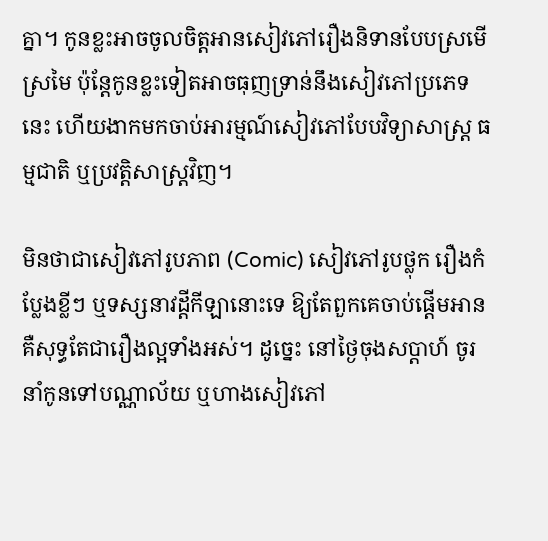គ្នា។ កូនខ្លះអាចចូលចិត្តអានសៀវភៅរឿងនិទានបែបស្រមើស្រមៃ ប៉ុន្តែកូនខ្លះទៀតអាចធុញទ្រាន់នឹងសៀវភៅប្រភេទនេះ ហើយងាកមកចាប់អារម្មណ៍សៀវភៅបែបវិទ្យាសាស្ត្រ ធម្មជាតិ ឬប្រវត្តិសាស្ត្រវិញ។

មិនថាជាសៀវភៅរូបភាព (Comic) សៀវភៅរូបថ្លុក រឿងកំប្លែងខ្លីៗ ឬទស្សនាវដ្តីកីឡានោះទេ ឱ្យតែពួកគេចាប់ផ្តើមអាន គឺសុទ្ធតែជារឿងល្អទាំងអស់។ ដូច្នេះ នៅថ្ងៃចុងសប្តាហ៍ ចូរនាំកូនទៅបណ្ណាល័យ ឬហាងសៀវភៅ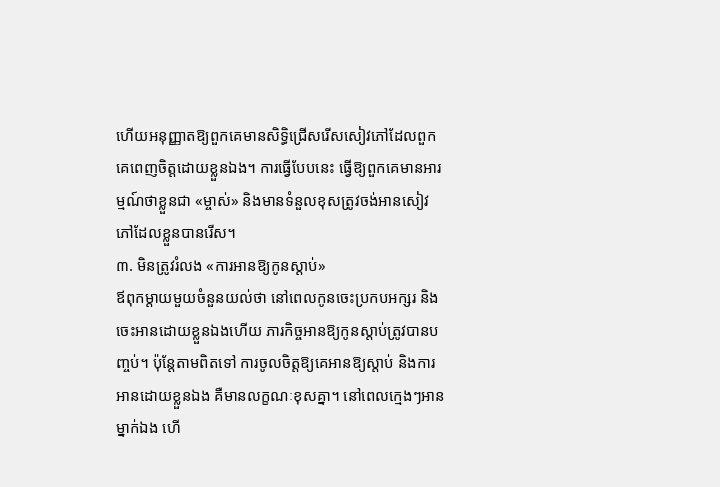ហើយអនុញ្ញាតឱ្យពួកគេមានសិទ្ធិជ្រើសរើសសៀវភៅដែលពួកគេពេញចិត្តដោយខ្លួនឯង។ ការធ្វើបែបនេះ ធ្វើឱ្យពួកគេមានអារម្មណ៍ថាខ្លួនជា «ម្ចាស់» និងមានទំនួលខុសត្រូវចង់អានសៀវភៅដែលខ្លួនបានរើស។
៣. មិនត្រូវរំលង «ការអានឱ្យកូនស្តាប់»
ឪពុកម្តាយមួយចំនួនយល់ថា នៅពេលកូនចេះប្រកបអក្សរ និងចេះអានដោយខ្លួនឯងហើយ ភារកិច្ចអានឱ្យកូនស្តាប់ត្រូវបានបញ្ចប់។ ប៉ុន្តែតាមពិតទៅ ការចូលចិត្តឱ្យគេអានឱ្យស្តាប់ និងការអានដោយខ្លួនឯង គឺមានលក្ខណៈខុសគ្នា។ នៅពេលក្មេងៗអានម្នាក់ឯង ហើ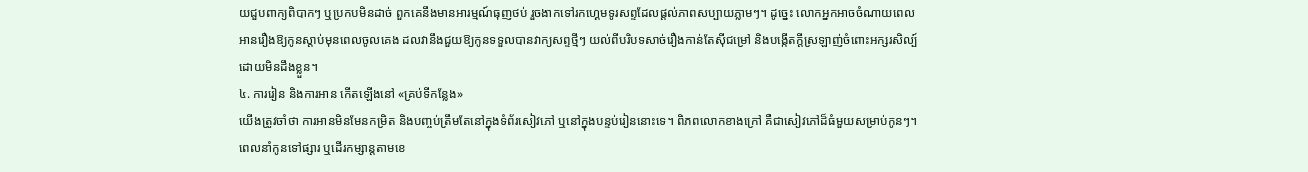យជួបពាក្យពិបាកៗ ឬប្រកបមិនដាច់ ពួកគេនឹងមានអារម្មណ៍ធុញថប់ រួចងាកទៅរកហ្គេមទូរសព្ទដែលផ្តល់ភាពសប្បាយភ្លាមៗ។ ដូច្នេះ លោកអ្នកអាចចំណាយពេលអានរឿងឱ្យកូនស្តាប់មុនពេលចូលគេង ដលវានឹងជួយឱ្យកូនទទួលបានវាក្យសព្ទថ្មីៗ យល់ពីបរិបទសាច់រឿងកាន់តែស៊ីជម្រៅ និងបង្កើតក្តីស្រឡាញ់ចំពោះអក្សរសិល្ប៍ដោយមិនដឹងខ្លួន។
៤. ការរៀន និងការអាន កើតឡើងនៅ «គ្រប់ទីកន្លែង»
យើងត្រូវចាំថា ការអានមិនមែនកម្រិត និងបញ្ចប់ត្រឹមតែនៅក្នុងទំព័រសៀវភៅ ឬនៅក្នុងបន្ទប់រៀននោះទេ។ ពិភពលោកខាងក្រៅ គឺជាសៀវភៅដ៏ធំមួយសម្រាប់កូនៗ។ ពេលនាំកូនទៅផ្សារ ឬដើរកម្សាន្តតាមខេ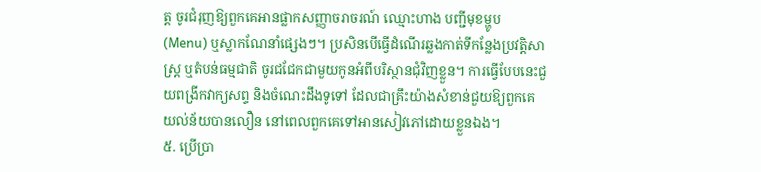ត្ត ចូរជំរុញឱ្យពួកគេអានផ្លាកសញ្ញាចរាចរណ៍ ឈ្មោះហាង បញ្ជីមុខម្ហូប (Menu) ឬស្លាកណែនាំផ្សេងៗ។ ប្រសិនបើធ្វើដំណើរឆ្លងកាត់ទីកន្លែងប្រវត្តិសាស្ត្រ ឬតំបន់ធម្មជាតិ ចូរជជែកជាមួយកូនអំពីបរិស្ថានជុំវិញខ្លួន។ ការធ្វើបែបនេះជួយពង្រីកវាក្យសព្ទ និងចំណេះដឹងទូទៅ ដែលជាគ្រឹះយ៉ាងសំខាន់ជួយឱ្យពួកគេយល់ន័យបានលឿន នៅពេលពួកគេទៅអានសៀវភៅដោយខ្លួនឯង។
៥. ប្រើប្រា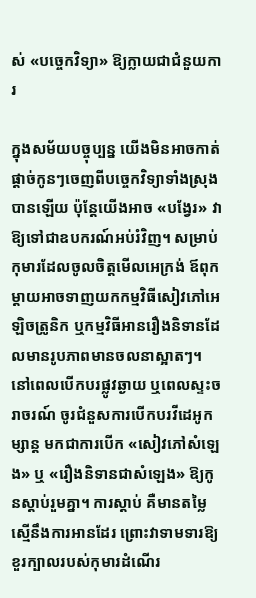ស់ «បច្ចេកវិទ្យា» ឱ្យក្លាយជាជំនួយការ

ក្នុងសម័យបច្ចុប្បន្ន យើងមិនអាចកាត់ផ្តាច់កូនៗចេញពីបច្ចេកវិទ្យាទាំងស្រុងបានឡើយ ប៉ុន្តែយើងអាច «បង្វែរ» វាឱ្យទៅជាឧបករណ៍អប់រំវិញ។ សម្រាប់កុមារដែលចូលចិត្តមើលអេក្រង់ ឪពុកម្តាយអាចទាញយកកម្មវិធីសៀវភៅអេឡិចត្រូនិក ឬកម្មវិធីអានរឿងនិទានដែលមានរូបភាពមានចលនាស្អាតៗ។
នៅពេលបើកបរផ្លូវឆ្ងាយ ឬពេលស្ទះចរាចរណ៍ ចូរជំនួសការបើកបរវីដេអូកម្សាន្ត មកជាការបើក «សៀវភៅសំឡេង» ឬ «រឿងនិទានជាសំឡេង» ឱ្យកូនស្តាប់រួមគ្នា។ ការស្តាប់ គឺមានតម្លៃស្មើនឹងការអានដែរ ព្រោះវាទាមទារឱ្យខួរក្បាលរបស់កុមារដំណើរ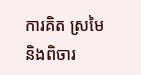ការគិត ស្រមៃ និងពិចារ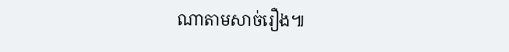ណាតាមសាច់រឿង៕